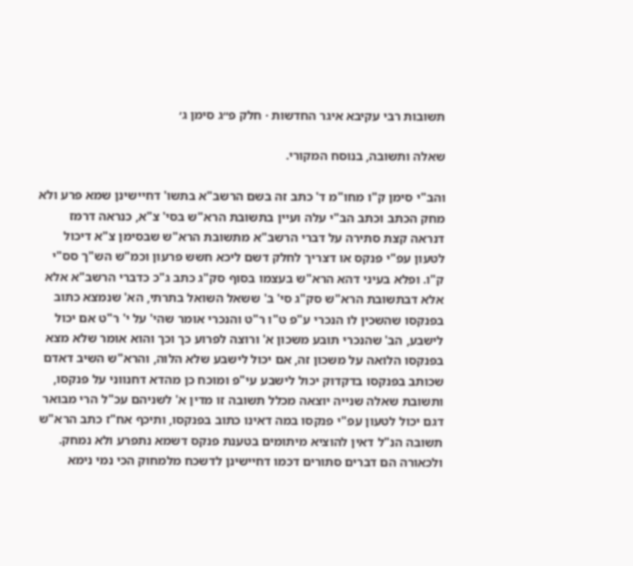תשובות רבי עקיבא איגר החדשות · חלק פ״ג סימן ג׳

שאלה ותשובה, בנוסח המקורי.

והב"י סימן ק"ו מחו"מ ד' כתב זה בשם הרשב"א בתשו' דחיישינן שמא פרע ולא מחק הכתב וכתב הב"י עלה ועיין בתשובת הרא"ש בסי' צ"א, כנראה דרמז דנראה קצת סתירה על דברי הרשב"א מתשובת הרא"ש שבסימן צ"א דיכול לטעון עפ"י פנקס או דצריך לחלק דשם ליכא חשש פרעון וכמ"ש הש"ך סס"י ק"ו. ופלא בעיני דהא הרא"ש בעצמו בסוף סק"ג כתב ג"כ כדברי הרשב"א אלא אלא דבתשובת הרא"ש סק"ג סי' ב' ששאל השואל בתרתי, הא' שנמצא כתוב בפנקסו שהשכין לו הנכרי ע"פ ט"ו ר"ט והנכרי אומר שהי' על י' ר"ט אם יכול לישבע, הב' שהנכרי תובע משכון א' ורוצה לפרוע כך וכך והוא אומר שלא מצא בפנקסו הלואה על משכון זה, אם יכול לישבע שלא הלוה, והרא"ש השיב דאדם שכותב בפנקסו בדקדוק יכול לישבע עי"פ ומוכח כן מהדא דחנווני על פנקסו, ותשובת שאלה שנייה יוצאה מכלל תשובה זו מדין א' לשניהם עכ"ל הרי מבואר דגם יכול לטעון עפ"י פנקסו במה דאינו כתוב בפנקסו, ותיכף אח"ז כתב הרא"ש תשובה הנ"ל דאין להוציא מיתומים בטענת פנקס דשמא נתפרע ולא נמחק. ולכאורה הם דברים סתורים דכמו דחיישינן לדשכח מלמחוק הכי נמי נימא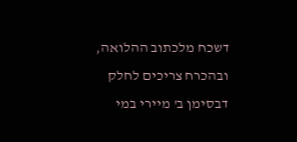דשכח מלכתוב ההלואה, ובהכרח צריכים לחלק דבסימן ב' מיירי במי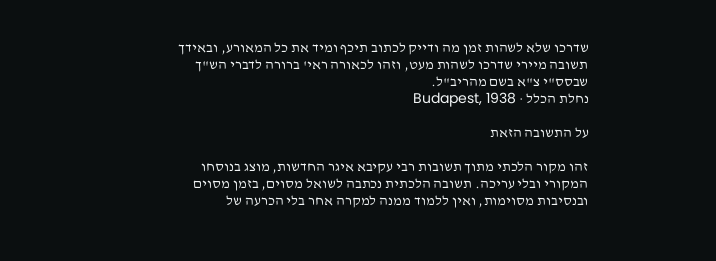שדרכו שלא לשהות זמן מה ודייק לכתוב תיכף ומיד את כל המאורע, ובאידך תשובה מיירי שדרכו לשהות מעט, וזהו לכאורה ראי' ברורה לדברי הש"ך שבסס"י צ"א בשם מהריב"ל.
נחלת הכלל · Budapest, 1938

על התשובה הזאת

זהו מקור הלכתי מתוך תשובות רבי עקיבא איגר החדשות, מוצג בנוסחו המקורי ובלי עריכה. תשובה הלכתית נכתבה לשואל מסוים, בזמן מסוים ובנסיבות מסוימות, ואין ללמוד ממנה למקרה אחר בלי הכרעה של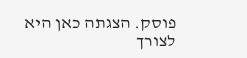פוסק. הצגתה כאן היא לצורך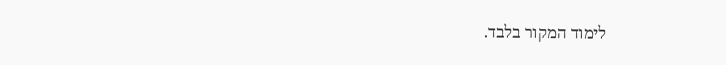לימוד המקור בלבד.